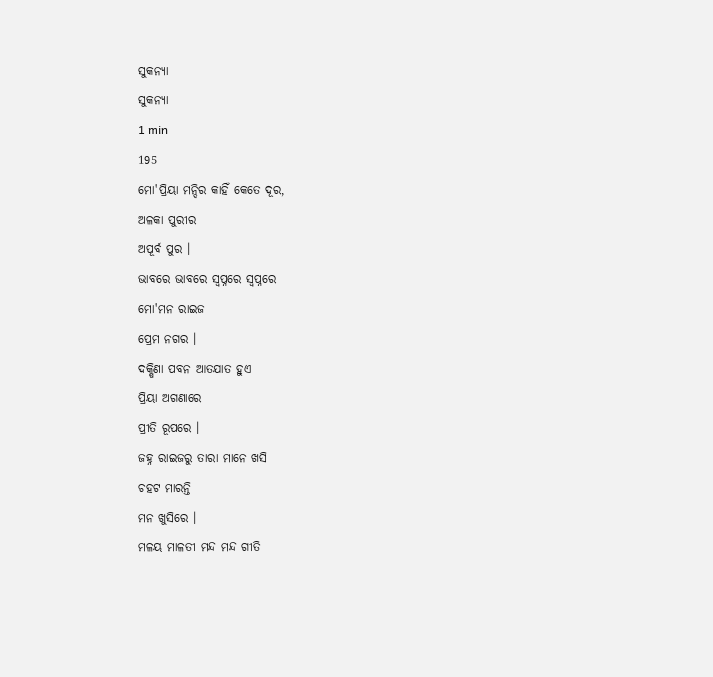ସୁକନ୍ୟା
ସୁକନ୍ୟା
1 min
195
ମୋ'ପ୍ରିୟା ମନ୍ଦିର କାହିଁ କେତେ ଦୂର,
ଅଳକା ପୁରୀର
ଅପୂର୍ବ ପୁର ।
ଭାବରେ ଭାବରେ ସ୍ୱପ୍ନରେ ସ୍ୱପ୍ନରେ
ମୋ'ମନ ରାଇଜ
ପ୍ରେମ ନଗର ।
ଦକ୍ଷିଣା ପବନ ଆତଯାତ ହୁଏ
ପ୍ରିୟା ଅଗଣାରେ
ପ୍ରୀତି ରୂପରେ ।
ଜହ୍ନ ରାଇଜରୁ ତାରା ମାନେ ଖସି
ଚହଟ ମାରନ୍ତି
ମନ ଖୁସିରେ ।
ମଳୟ ମାଳତୀ ମନ୍ଦ ମନ୍ଦ ଗୀତି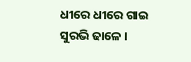ଧୀରେ ଧୀରେ ଗାଇ
ସୁରଭି ଢାଳେ ।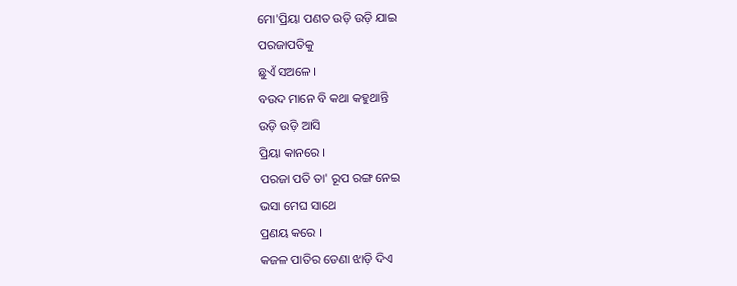ମୋ'ପ୍ରିୟା ପଣତ ଉଡ଼ି ଉଡ଼ି ଯାଇ
ପରଜାପତିକୁ
ଛୁଏଁ ସଅଳେ ।
ବଉଦ ମାନେ ବି କଥା କହୁଥାନ୍ତି
ଉଡ଼ି ଉଡ଼ି ଆସି
ପ୍ରିୟା କାନରେ ।
ପରଜା ପତି ତା' ରୂପ ରଙ୍ଗ ନେଇ
ଭସା ମେଘ ସାଥେ
ପ୍ରଣୟ କରେ ।
କଜଳ ପାତିର ଡେଣା ଝାଡ଼ି ଦିଏ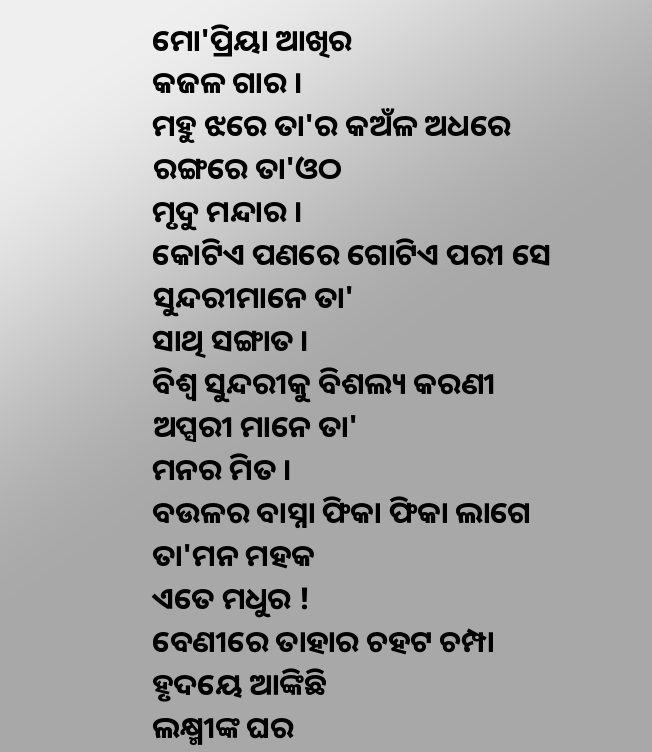ମୋ'ପ୍ରିୟା ଆଖିର
କଜଳ ଗାର ।
ମହୁ ଝରେ ତା'ର କଅଁଳ ଅଧରେ
ରଙ୍ଗରେ ତା'ଓଠ
ମୃଦୁ ମନ୍ଦାର ।
କୋଟିଏ ପଣରେ ଗୋଟିଏ ପରୀ ସେ
ସୁନ୍ଦରୀମାନେ ତା'
ସାଥି ସଙ୍ଗାତ ।
ବିଶ୍ୱ ସୁନ୍ଦରୀକୁ ବିଶଲ୍ୟ କରଣୀ
ଅପ୍ସରୀ ମାନେ ତା'
ମନର ମିତ ।
ବଉଳର ବାସ୍ନା ଫିକା ଫିକା ଲାଗେ
ତା'ମନ ମହକ
ଏତେ ମଧୁର !
ବେଣୀରେ ତାହାର ଚହଟ ଚମ୍ପା
ହୃଦୟେ ଆଙ୍କିଛି
ଲକ୍ଷ୍ମୀଙ୍କ ଘର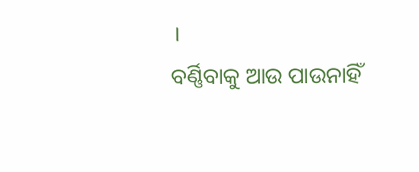।
ବର୍ଣ୍ଣିବାକୁ ଆଉ ପାଉନାହିଁ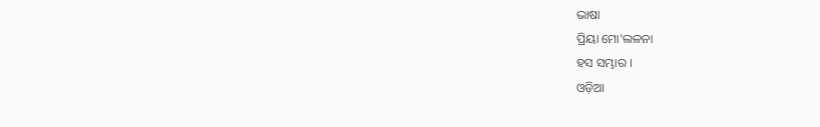ଭାଷା
ପ୍ରିୟା ମୋ'ଲଳନା
ହସ ସମ୍ଭାର ।
ଓଡ଼ିଆ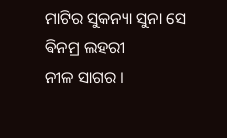ମାଟିର ସୁକନ୍ୟା ସୁନା ସେ
ଵିନମ୍ର ଲହରୀ
ନୀଳ ସାଗର ।